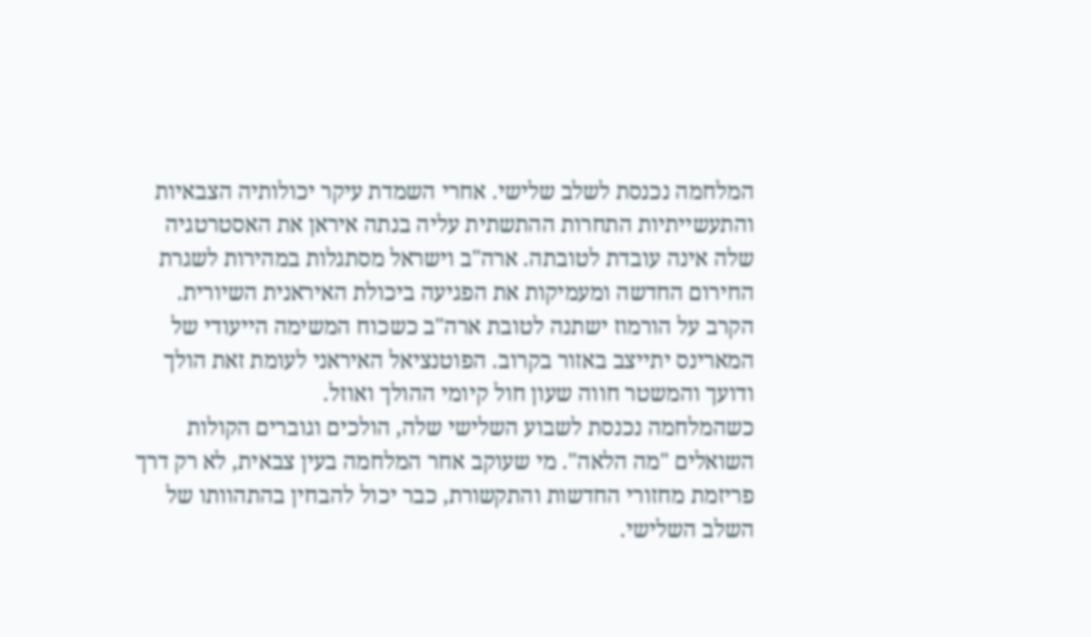המלחמה נכנסת לשלב שלישי. אחרי השמדת עיקר יכולותיה הצבאיות והתעשייתיות התחרות ההתשתית עליה בנתה איראן את האסטרטגיה שלה אינה עובדת לטובתה. ארה"ב וישראל מסתגלות במהירות לשגרת החירום החדשה ומעמיקות את הפגיעה ביכולת האיראנית השיורית. הקרב על הורמוז ישתנה לטובת ארה"ב כשכוח המשימה הייעודי של המארינס יתייצב באזור בקרוב. הפוטנציאל האיראני לעומת זאת הולך ודועך והמשטר חווה שעון חול קיומי ההולך ואוזל.
כשהמלחמה נכנסת לשבוע השלישי שלה, הולכים וגוברים הקולות השואלים "מה הלאה". מי שעוקב אחר המלחמה בעין צבאית, לא רק דרך פריזמת מחזורי החדשות והתקשורת, כבר יכול להבחין בהתהוותו של השלב השלישי.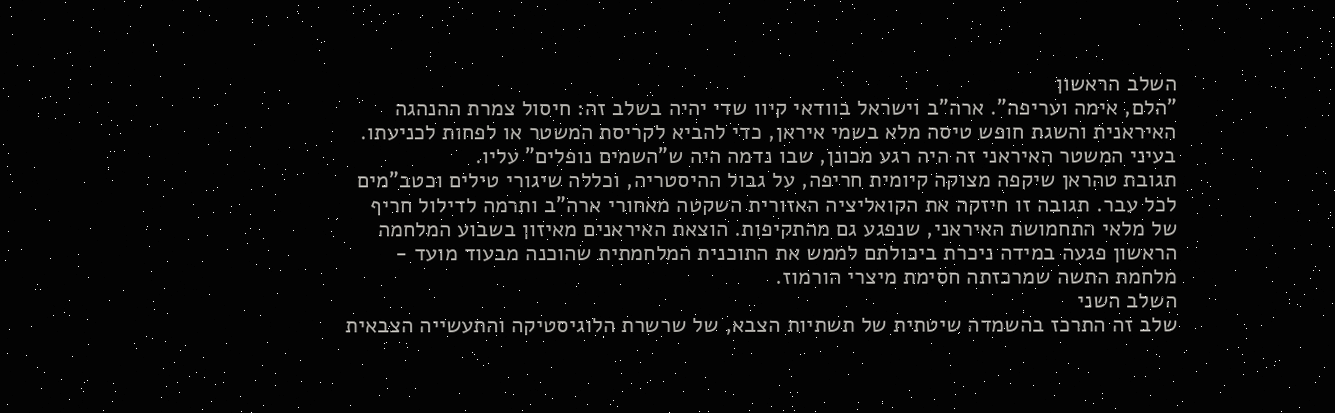השלב הראשון
"הלם, אימה ועריפה". ארה"ב וישראל בוודאי קיוו שדי יהיה בשלב זה: חיסול צמרת ההנהגה האיראנית והשגת חופש טיסה מלא בשמי איראן, כדי להביא לקריסת המשטר או לפחות לכניעתו. בעיני המשטר האיראני זה היה רגע מכונן, שבו נדמה היה ש"השמים נופלים" עליו.
תגובת טהראן שיקפה מצוקה קיומית חריפה, על גבול ההיסטריה, וכללה שיגורי טילים וכטב"מים לכל עבר. תגובה זו חיזקה את הקואליציה האזורית השקטה מאחורי ארה"ב ותרמה לדילול חריף של מלאי התחמושת האיראני, שנפגע גם מהתקיפות. הוצאת האיראנים מאיזון בשבוע המלחמה הראשון פגעה במידה ניכרת ביכולתם לממש את התוכנית המלחמתית שהוכנה מבעוד מועד - מלחמת התשה שמרכזתה חסימת מיצרי הורמוז.
השלב השני
שלב זה התרכז בהשמדה שיטתית של תשתיות הצבא, של שרשרת הלוגיסטיקה והתעשייה הצבאית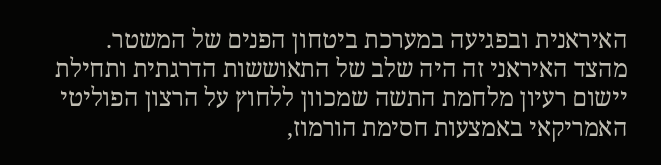האיראנית ובפגיעה במערכת ביטחון הפנים של המשטר.
מהצד האיראני זה היה שלב של התאוששות הדרגתית ותחילת יישום רעיון מלחמת התשה שמכוון ללחוץ על הרצון הפוליטי האמריקאי באמצעות חסימת הורמוז,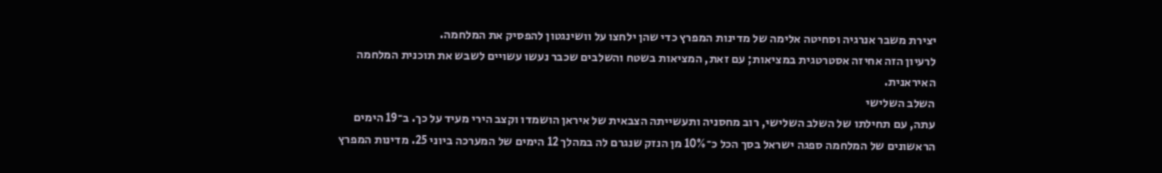יצירת משבר אנרגיה וסחיטה אלימה של מדינות המפרץ כדי שהן ילחצו על וושינגטון להפסיק את המלחמה.
לרעיון הזה אחיזה אסטרטגית במציאות; עם זאת, המציאות בשטח והשלבים שכבר נעשו עשויים לשבש את תוכנית המלחמה האיראנית.
השלב השלישי
עתה, עם תחילתו של השלב השלישי, רוב מחסניה ותעשייתה הצבאית של איראן הושמדו וקצב הירי מעיד על כך. ב־19 הימים הראשונים של המלחמה ספגה ישראל בסך הכל כ־10% מן הנזק שנגרם לה במהלך 12 הימים של המערכה ביוני 25. מדינות המפרץ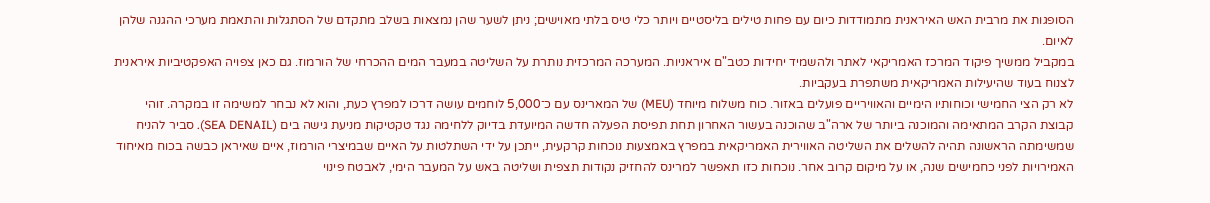הסופגות את מרבית האש האיראנית מתמודדות כיום עם פחות טילים בליסטיים ויותר כלי טיס בלתי מאוישים; ניתן לשער שהן נמצאות בשלב מתקדם של הסתגלות והתאמת מערכי ההגנה שלהן לאיום.
במקביל ממשיך פיקוד המרכז האמריקאי לאתר ולהשמיד יחידות כטב"ם איראניות. המערכה המרכזית נותרת על השליטה במעבר המים ההכרחי של הורמוז. גם כאן צפויה האפקטיביות איראנית לצנוח בעוד שהיעילות האמריקאית משתפרת בעקביות.
לא רק הצי החמישי וכוחותיו הימיים והאוויריים פועלים באזור. כוח משלוח מיוחד (MEU) של המארינס עם כ־5,000 לוחמים עושה דרכו למפרץ כעת, והוא לא נבחר למשימה זו במקרה. זוהי קבוצת הקרב המתאימה והמוכנה ביותר של ארה"ב שהוכנה בעשור האחרון תחת תפיסת הפעלה חדשה המיועדת בדיוק ללחימה נגד טקטיקות מניעת גישה בים (SEA DENAIL). סביר להניח שמשימתה הראשונה תהיה להשלים את השליטה האווירית האמריקאית במפרץ באמצעות נוכחות קרקעית, ייתכן על ידי השתלטות על האיים שבמיצרי הורמוז, איים שאיראן כבשה בכוח מאיחוד האמירויות לפני כחמישים שנה, או על מיקום קרוב אחר. נוכחות כזו תאפשר למרינס להחזיק נקודות תצפית ושליטה באש על המעבר הימי, לאבטח פינוי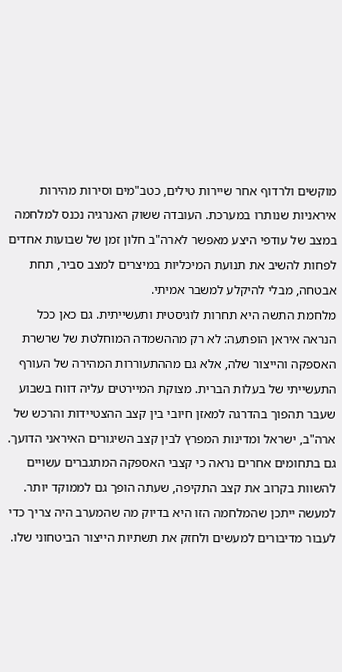מוקשים ולרדוף אחר שיירות טילים, כטב"מים וסירות מהירות איראניות שנותרו במערכת. העובדה ששוק האנרגיה נכנס למלחמה במצב של עודפי היצע מאפשר לארה"ב חלון זמן של שבועות אחדים לפחות להשיב את תנועת המיכליות במיצרים למצב סביר, תחת אבטחה, מבלי להיקלע למשבר אמיתי.
מלחמת התשה היא תחרות לוגיסטית ותעשייתית. גם כאן ככל הנראה איראן הופתעה: לא רק מההשמדה המוחלטת של שרשרת האספקה והייצור שלה, אלא גם מההתעוררות המהירה של העורף התעשייתי של בעלות הברית. מצוקת המיירטים עליה דווח בשבוע שעבר תהפוך בהדרגה למאזן חיובי בין קצב ההצטיידות והרכש של ארה"ב, ישראל ומדינות המפרץ לבין קצב השיגורים האיראני הדועך. גם בתחומים אחרים נראה כי קצבי האספקה המתגברים עשויים להשוות בקרוב את קצב התקיפה, שעתה הופך גם לממוקד יותר. למעשה ייתכן שהמלחמה הזו היא בדיוק מה שהמערב היה צריך כדי לעבור מדיבורים למעשים ולחזק את תשתיות הייצור הביטחוני שלו.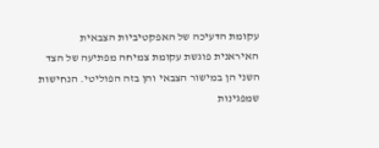עקומת הדעיכה של האפקטיביות הצבאית האיראנית פוגשת עקומת צמיחה מפתיעה של הצד השני הן במישור הצבאי והן בזה הפוליטי. הנחישות שמפגינות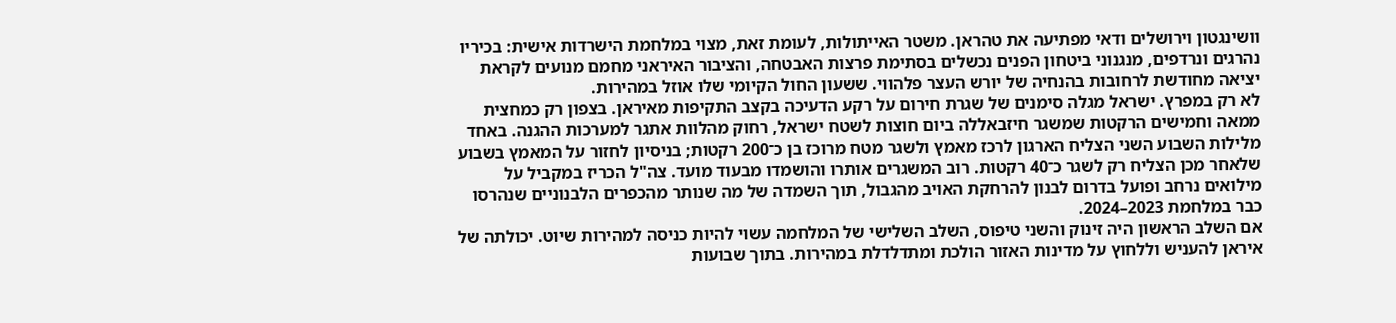וושינגטון וירושלים ודאי מפתיעה את טהראן. משטר האייתולות, לעומת זאת, מצוי במלחמת הישרדות אישית: בכיריו נהרגים ונרדפים, מנגנוני ביטחון הפנים נכשלים בסתימת פרצות האבטחה, והציבור האיראני מחמם מנועים לקראת יציאה מחודשת לרחובות בהנחיה של יורש העצר פלהווי. ששעון החול הקיומי שלו אוזל במהירות.
לא רק במפרץ. ישראל מגלה סימנים של שגרת חירום על רקע הדעיכה בקצב התקיפות מאיראן. בצפון רק כמחצית ממאה וחמישים הרקטות שמשגר חיזבאללה ביום חוצות לשטח ישראל, רחוק מהלוות אתגר למערכות ההגנה. באחד מלילות השבוע השני הצליח הארגון לרכז מאמץ ולשגר מטח מרוכז בן כ־200 רקטות; בניסיון לחזור על המאמץ בשבוע שלאחר מכן הצליח רק לשגר כ־40 רקטות. רוב המשגרים אותרו והושמדו מבעוד מועד. צה"ל הכריז במקביל על מילואים נרחב ופועל בדרום לבנון להרחקת האויב מהגבול, תוך השמדה של מה שנותר מהכפרים הלבנוניים שנהרסו כבר במלחמת 2023–2024.
אם השלב הראשון היה זינוק והשני טיפוס, השלב השלישי של המלחמה עשוי להיות כניסה למהירות שיוט. יכולתה של איראן להעניש וללחוץ על מדינות האזור הולכת ומתדלדלת במהירות. בתוך שבועות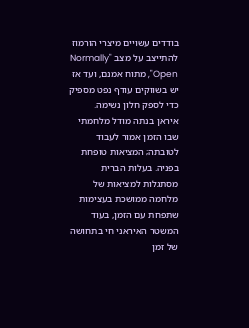בודדים עשויים מיצרי הורמוז להתייצב על מצב "Normally Open", מתוח אמנם, ועד אז יש בשווקים עודף נפט מספיק כדי לספק חלון נשימה.
איראן בנתה מודל מלחמתי שבו הזמן אמור לעבוד לטובתה; המציאות טופחת בפניה. בעלות הברית מסתגלות למציאות של מלחמה ממושכת בעצימות שתפחת עם הזמן, בעוד המשטר האיראני חי בתחושה של זמן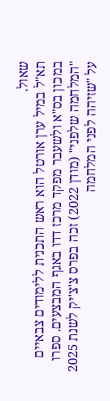שאול.
תא"ל במיל ערן אורטל הוא ראש התכנית ללימודים צבאיים במכון בס"א ולשעבר מפקד מרכז דדו באגף המבצעים. ספרו "המלחמה שלפני" (מודן 2022) זכה בפרס צ'צ'יק לשנת 2025 על "שזיהה לפני המלחמה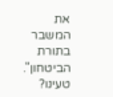את המשבר בתורת הביטחון".
טעינו?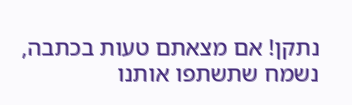נתקן! אם מצאתם טעות בכתבה, נשמח שתשתפו אותנו